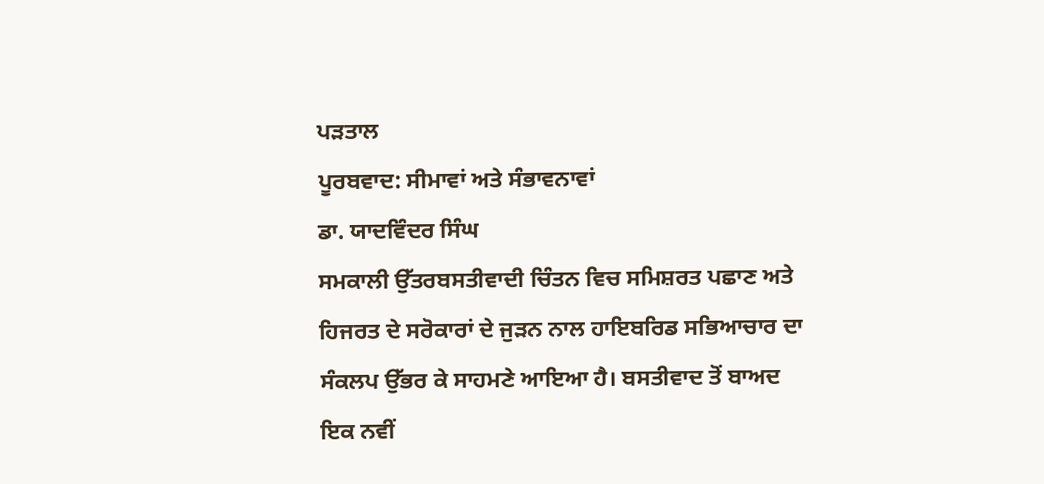ਪੜਤਾਲ
ਪੂਰਬਵਾਦ: ਸੀਮਾਵਾਂ ਅਤੇ ਸੰਭਾਵਨਾਵਾਂ
ਡਾ. ਯਾਦਵਿੰਦਰ ਸਿੰਘ
ਸਮਕਾਲੀ ਉੱਤਰਬਸਤੀਵਾਦੀ ਚਿੰਤਨ ਵਿਚ ਸਮਿਸ਼ਰਤ ਪਛਾਣ ਅਤੇ ਹਿਜਰਤ ਦੇ ਸਰੋਕਾਰਾਂ ਦੇ ਜੁੜਨ ਨਾਲ ਹਾਇਬਰਿਡ ਸਭਿਆਚਾਰ ਦਾ ਸੰਕਲਪ ਉੱਭਰ ਕੇ ਸਾਹਮਣੇ ਆਇਆ ਹੈ। ਬਸਤੀਵਾਦ ਤੋਂ ਬਾਅਦ ਇਕ ਨਵੀਂ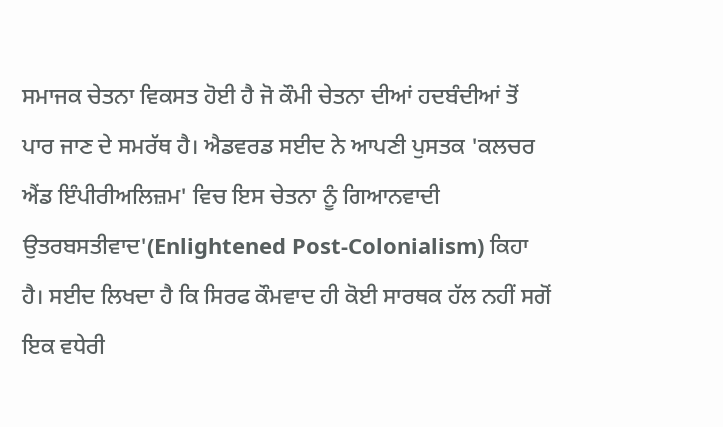ਸਮਾਜਕ ਚੇਤਨਾ ਵਿਕਸਤ ਹੋਈ ਹੈ ਜੋ ਕੌਮੀ ਚੇਤਨਾ ਦੀਆਂ ਹਦਬੰਦੀਆਂ ਤੋਂ ਪਾਰ ਜਾਣ ਦੇ ਸਮਰੱਥ ਹੈ। ਐਡਵਰਡ ਸਈਦ ਨੇ ਆਪਣੀ ਪੁਸਤਕ 'ਕਲਚਰ ਐਂਡ ਇੰਪੀਰੀਅਲਿਜ਼ਮ' ਵਿਚ ਇਸ ਚੇਤਨਾ ਨੂੰ ਗਿਆਨਵਾਦੀ ਉਤਰਬਸਤੀਵਾਦ'(Enlightened Post-Colonialism) ਕਿਹਾ ਹੈ। ਸਈਦ ਲਿਖਦਾ ਹੈ ਕਿ ਸਿਰਫ ਕੌਮਵਾਦ ਹੀ ਕੋਈ ਸਾਰਥਕ ਹੱਲ ਨਹੀਂ ਸਗੋਂ ਇਕ ਵਧੇਰੀ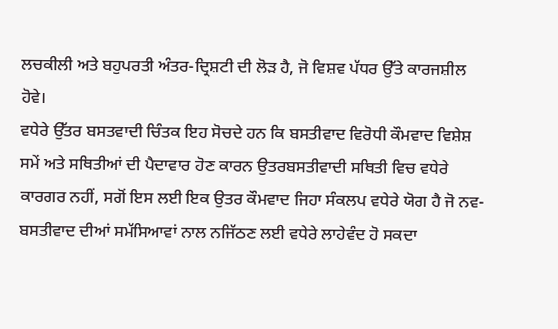ਲਚਕੀਲੀ ਅਤੇ ਬਹੁਪਰਤੀ ਅੰਤਰ-ਦ੍ਰਿਸ਼ਟੀ ਦੀ ਲੋੜ ਹੈ, ਜੋ ਵਿਸ਼ਵ ਪੱਧਰ ਉੱਤੇ ਕਾਰਜਸ਼ੀਲ ਹੋਵੇ।
ਵਧੇਰੇ ਉੱਤਰ ਬਸਤਵਾਦੀ ਚਿੰਤਕ ਇਹ ਸੋਚਦੇ ਹਨ ਕਿ ਬਸਤੀਵਾਦ ਵਿਰੋਧੀ ਕੌਮਵਾਦ ਵਿਸ਼ੇਸ਼ ਸਮੇਂ ਅਤੇ ਸਥਿਤੀਆਂ ਦੀ ਪੈਦਾਵਾਰ ਹੋਣ ਕਾਰਨ ਉਤਰਬਸਤੀਵਾਦੀ ਸਥਿਤੀ ਵਿਚ ਵਧੇਰੇ ਕਾਰਗਰ ਨਹੀਂ, ਸਗੋਂ ਇਸ ਲਈ ਇਕ ਉਤਰ ਕੌਮਵਾਦ ਜਿਹਾ ਸੰਕਲਪ ਵਧੇਰੇ ਯੋਗ ਹੈ ਜੋ ਨਵ-ਬਸਤੀਵਾਦ ਦੀਆਂ ਸਮੱਸਿਆਵਾਂ ਨਾਲ ਨਜਿੱਠਣ ਲਈ ਵਧੇਰੇ ਲਾਹੇਵੰਦ ਹੋ ਸਕਦਾ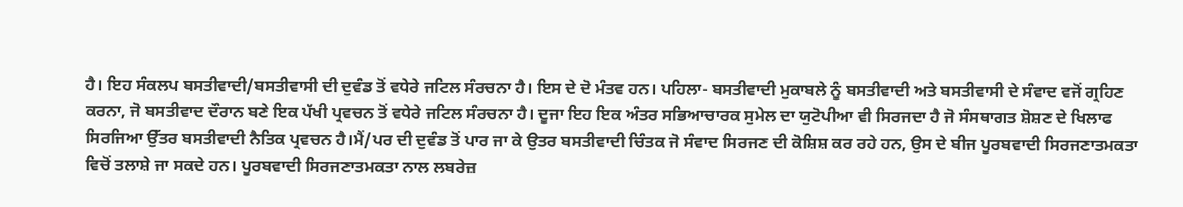ਹੈ। ਇਹ ਸੰਕਲਪ ਬਸਤੀਵਾਦੀ/ਬਸਤੀਵਾਸੀ ਦੀ ਦੁਵੰਡ ਤੋਂ ਵਧੇਰੇ ਜਟਿਲ ਸੰਰਚਨਾ ਹੈ। ਇਸ ਦੇ ਦੋ ਮੰਤਵ ਹਨ। ਪਹਿਲਾ- ਬਸਤੀਵਾਦੀ ਮੁਕਾਬਲੇ ਨੂੰ ਬਸਤੀਵਾਦੀ ਅਤੇ ਬਸਤੀਵਾਸੀ ਦੇ ਸੰਵਾਦ ਵਜੋਂ ਗ੍ਰਹਿਣ ਕਰਨਾ, ਜੋ ਬਸਤੀਵਾਦ ਦੌਰਾਨ ਬਣੇ ਇਕ ਪੱਖੀ ਪ੍ਰਵਚਨ ਤੋਂ ਵਧੇਰੇ ਜਟਿਲ ਸੰਰਚਨਾ ਹੈ। ਦੂਜਾ ਇਹ ਇਕ ਅੰਤਰ ਸਭਿਆਚਾਰਕ ਸੁਮੇਲ ਦਾ ਯੁਟੋਪੀਆ ਵੀ ਸਿਰਜਦਾ ਹੈ ਜੋ ਸੰਸਥਾਗਤ ਸ਼ੋਸ਼ਣ ਦੇ ਖਿਲਾਫ ਸਿਰਜਿਆ ਉੱਤਰ ਬਸਤੀਵਾਦੀ ਨੈਤਿਕ ਪ੍ਰਵਚਨ ਹੈ।ਮੈਂ/ਪਰ ਦੀ ਦੁਵੰਡ ਤੋਂ ਪਾਰ ਜਾ ਕੇ ਉਤਰ ਬਸਤੀਵਾਦੀ ਚਿੰਤਕ ਜੋ ਸੰਵਾਦ ਸਿਰਜਣ ਦੀ ਕੋਸ਼ਿਸ਼ ਕਰ ਰਹੇ ਹਨ, ਉਸ ਦੇ ਬੀਜ ਪੂਰਬਵਾਦੀ ਸਿਰਜਣਾਤਮਕਤਾ ਵਿਚੋਂ ਤਲਾਸ਼ੇ ਜਾ ਸਕਦੇ ਹਨ। ਪੂਰਬਵਾਦੀ ਸਿਰਜਣਾਤਮਕਤਾ ਨਾਲ ਲਬਰੇਜ਼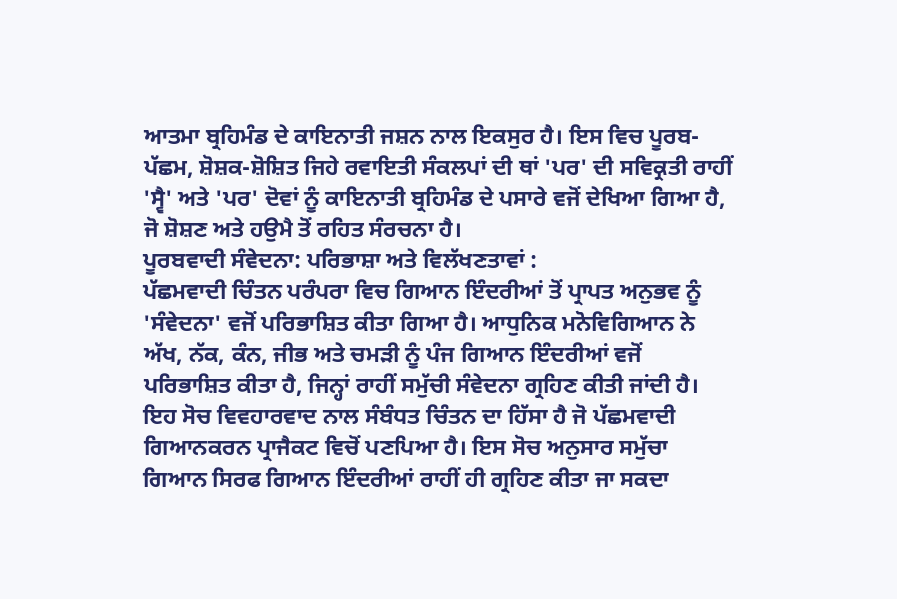ਆਤਮਾ ਬ੍ਰਹਿਮੰਡ ਦੇ ਕਾਇਨਾਤੀ ਜਸ਼ਨ ਨਾਲ ਇਕਸੁਰ ਹੈ। ਇਸ ਵਿਚ ਪੂਰਬ-ਪੱਛਮ, ਸ਼ੋਸ਼ਕ-ਸ਼ੋਸ਼ਿਤ ਜਿਹੇ ਰਵਾਇਤੀ ਸੰਕਲਪਾਂ ਦੀ ਥਾਂ 'ਪਰ' ਦੀ ਸਵਿਕ੍ਰਤੀ ਰਾਹੀਂ 'ਸ੍ਵੈ' ਅਤੇ 'ਪਰ' ਦੋਵਾਂ ਨੂੰ ਕਾਇਨਾਤੀ ਬ੍ਰਹਿਮੰਡ ਦੇ ਪਸਾਰੇ ਵਜੋਂ ਦੇਖਿਆ ਗਿਆ ਹੈ, ਜੋ ਸ਼ੋਸ਼ਣ ਅਤੇ ਹਉਮੈ ਤੋਂ ਰਹਿਤ ਸੰਰਚਨਾ ਹੈ।
ਪੂਰਬਵਾਦੀ ਸੰਵੇਦਨਾ: ਪਰਿਭਾਸ਼ਾ ਅਤੇ ਵਿਲੱਖਣਤਾਵਾਂ :
ਪੱਛਮਵਾਦੀ ਚਿੰਤਨ ਪਰੰਪਰਾ ਵਿਚ ਗਿਆਨ ਇੰਦਰੀਆਂ ਤੋਂ ਪ੍ਰਾਪਤ ਅਨੁਭਵ ਨੂੰ 'ਸੰਵੇਦਨਾ' ਵਜੋਂ ਪਰਿਭਾਸ਼ਿਤ ਕੀਤਾ ਗਿਆ ਹੈ। ਆਧੁਨਿਕ ਮਨੋਵਿਗਿਆਨ ਨੇ ਅੱਖ, ਨੱਕ, ਕੰਨ, ਜੀਭ ਅਤੇ ਚਮੜੀ ਨੂੰ ਪੰਜ ਗਿਆਨ ਇੰਦਰੀਆਂ ਵਜੋਂ ਪਰਿਭਾਸ਼ਿਤ ਕੀਤਾ ਹੈ, ਜਿਨ੍ਹਾਂ ਰਾਹੀਂ ਸਮੁੱਚੀ ਸੰਵੇਦਨਾ ਗ੍ਰਹਿਣ ਕੀਤੀ ਜਾਂਦੀ ਹੈ। ਇਹ ਸੋਚ ਵਿਵਹਾਰਵਾਦ ਨਾਲ ਸੰਬੰਧਤ ਚਿੰਤਨ ਦਾ ਹਿੱਸਾ ਹੈ ਜੋ ਪੱਛਮਵਾਦੀ ਗਿਆਨਕਰਨ ਪ੍ਰਾਜੈਕਟ ਵਿਚੋਂ ਪਣਪਿਆ ਹੈ। ਇਸ ਸੋਚ ਅਨੁਸਾਰ ਸਮੁੱਚਾ ਗਿਆਨ ਸਿਰਫ ਗਿਆਨ ਇੰਦਰੀਆਂ ਰਾਹੀਂ ਹੀ ਗ੍ਰਹਿਣ ਕੀਤਾ ਜਾ ਸਕਦਾ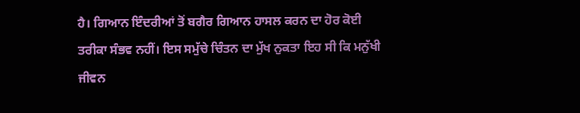ਹੈ। ਗਿਆਨ ਇੰਦਰੀਆਂ ਤੋਂ ਬਗੈਰ ਗਿਆਨ ਹਾਸਲ ਕਰਨ ਦਾ ਹੋਰ ਕੋਈ ਤਰੀਕਾ ਸੰਭਵ ਨਹੀਂ। ਇਸ ਸਮੁੱਚੇ ਚਿੰਤਨ ਦਾ ਮੁੱਖ ਨੁਕਤਾ ਇਹ ਸੀ ਕਿ ਮਨੁੱਖੀ ਜੀਵਨ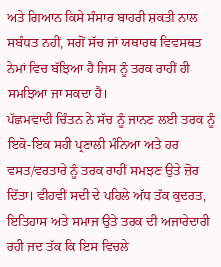ਅਤੇ ਗਿਆਨ ਕਿਸੇ ਸੰਸਾਰ ਬਾਹਰੀ ਸ਼ਕਤੀ ਨਾਲ ਸਬੰਧਤ ਨਹੀਂ, ਸਗੋਂ ਸੱਚ ਜਾਂ ਯਥਾਰਥ ਵਿਵਸਥਤ ਨੇਮਾਂ ਵਿਚ ਬੱਝਿਆ ਹੈ ਜਿਸ ਨੂੰ ਤਰਕ ਰਾਹੀਂ ਹੀ ਸਮਝਿਆ ਜਾ ਸਕਦਾ ਹੈ।
ਪੱਛਮਵਾਦੀ ਚਿੰਤਨ ਨੇ ਸੱਚ ਨੂੰ ਜਾਨਣ ਲਈ ਤਰਕ ਨੂੰ ਇਕੋ-ਇਕ ਸਹੀ ਪ੍ਰਣਾਲੀ ਮੰਨਿਆ ਅਤੇ ਹਰ ਵਸਤ/ਵਰਤਾਰੇ ਨੂੰ ਤਰਕ ਰਾਹੀਂ ਸਮਝਣ ਉਤੇ ਜ਼ੋਰ ਦਿੱਤਾ। ਵੀਹਵੀਂ ਸਦੀ ਦੇ ਪਹਿਲੇ ਅੱਧ ਤੱਕ ਕੁਦਰਤ, ਇਤਿਹਾਸ ਅਤੇ ਸਮਾਜ ਉਤੇ ਤਰਕ ਦੀ ਅਜਾਰੇਦਾਰੀ ਰਹੀ ਜਦ ਤੱਕ ਕਿ ਇਸ ਵਿਚਲੇ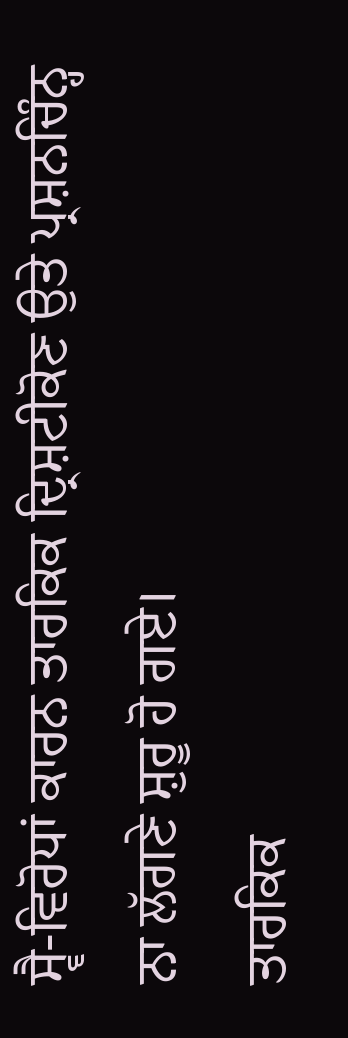ਸ੍ਵੈ-ਵਿਰੋਧਾਂ ਕਾਰਨ ਤਾਰਕਿਕ ਦ੍ਰਿਸ਼ਟੀਕੋਣ ਉਤੇ ਪ੍ਰਸ਼ਨਚਿੰਨ੍ਹ ਨਾ ਲੱਗਣੇ ਸ਼ੁਰੂ ਹੋ ਗਏ।
ਤਾਰਕਿਕ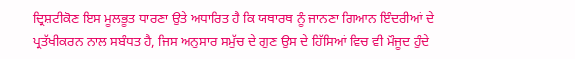ਦ੍ਰਿਸ਼ਟੀਕੋਣ ਇਸ ਮੂਲਭੂਤ ਧਾਰਣਾ ਉਤੇ ਅਧਾਰਿਤ ਹੈ ਕਿ ਯਥਾਰਥ ਨੂੰ ਜਾਨਣਾ ਗਿਆਨ ਇੰਦਰੀਆਂ ਦੇ ਪ੍ਰਤੱਖੀਕਰਨ ਨਾਲ ਸਬੰਧਤ ਹੈ, ਜਿਸ ਅਨੁਸਾਰ ਸਮੁੱਚ ਦੇ ਗੁਣ ਉਸ ਦੇ ਹਿੱਸਿਆਂ ਵਿਚ ਵੀ ਮੌਜੂਦ ਹੁੰਦੇ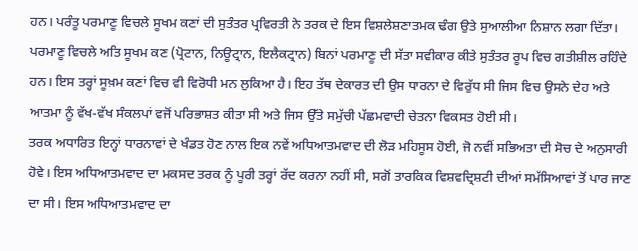ਹਨ। ਪਰੰਤੂ ਪਰਮਾਣੂ ਵਿਚਲੇ ਸੂਖਮ ਕਣਾਂ ਦੀ ਸੁਤੰਤਰ ਪ੍ਰਵਿਰਤੀ ਨੇ ਤਰਕ ਦੇ ਇਸ ਵਿਸ਼ਲੇਸ਼ਣਾਤਮਕ ਢੰਗ ਉਤੇ ਸੁਆਲੀਆ ਨਿਸ਼ਾਨ ਲਗਾ ਦਿੱਤਾ। ਪਰਮਾਣੂ ਵਿਚਲੇ ਅਤਿ ਸੂਖਮ ਕਣ (ਪ੍ਰੋਟਾਨ, ਨਿਊਟ੍ਰਾਨ, ਇਲੈਕਟ੍ਰਾਨ) ਬਿਨਾਂ ਪਰਮਾਣੂ ਦੀ ਸੱਤਾ ਸਵੀਕਾਰ ਕੀਤੇ ਸੁਤੰਤਰ ਰੂਪ ਵਿਚ ਗਤੀਸ਼ੀਲ ਰਹਿੰਦੇ ਹਨ। ਇਸ ਤਰ੍ਹਾਂ ਸੂਖ਼ਮ ਕਣਾਂ ਵਿਚ ਵੀ ਵਿਰੋਧੀ ਮਨ ਲੁਕਿਆ ਹੈ। ਇਹ ਤੱਥ ਦੇਕਾਰਤ ਦੀ ਉਸ ਧਾਰਨਾ ਦੇ ਵਿਰੁੱਧ ਸੀ ਜਿਸ ਵਿਚ ਉਸਨੇ ਦੇਹ ਅਤੇ ਆਤਮਾ ਨੂੰ ਵੱਖ-ਵੱਖ ਸੰਕਲਪਾਂ ਵਜੋਂ ਪਰਿਭਾਸ਼ਤ ਕੀਤਾ ਸੀ ਅਤੇ ਜਿਸ ਉੱਤੇ ਸਮੁੱਚੀ ਪੱਛਮਵਾਦੀ ਚੇਤਨਾ ਵਿਕਸਤ ਹੋਈ ਸੀ।
ਤਰਕ ਅਧਾਰਿਤ ਇਨ੍ਹਾਂ ਧਾਰਨਾਵਾਂ ਦੇ ਖੰਡਤ ਹੋਣ ਨਾਲ ਇਕ ਨਵੇਂ ਅਧਿਆਤਮਵਾਦ ਦੀ ਲੋੜ ਮਹਿਸੂਸ ਹੋਈ, ਜੋ ਨਵੀਂ ਸਭਿਅਤਾ ਦੀ ਸੋਚ ਦੇ ਅਨੁਸਾਰੀ ਹੋਵੇ। ਇਸ ਅਧਿਆਤਮਵਾਦ ਦਾ ਮਕਸਦ ਤਰਕ ਨੂੰ ਪੂਰੀ ਤਰ੍ਹਾਂ ਰੱਦ ਕਰਨਾ ਨਹੀਂ ਸੀ, ਸਗੋਂ ਤਾਰਕਿਕ ਵਿਸ਼ਵਦ੍ਰਿਸ਼ਟੀ ਦੀਆਂ ਸਮੱਸਿਆਵਾਂ ਤੋਂ ਪਾਰ ਜਾਣ ਦਾ ਸੀ। ਇਸ ਅਧਿਆਤਮਵਾਦ ਦਾ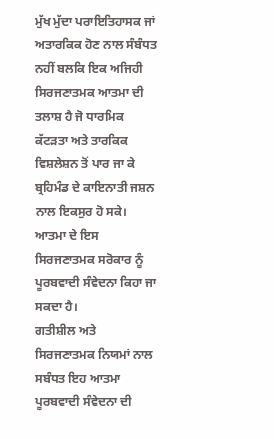ਮੁੱਖ ਮੁੱਦਾ ਪਰਾਇਤਿਹਾਸਕ ਜਾਂ ਅਤਾਰਕਿਕ ਹੋਣ ਨਾਲ ਸੰਬੰਧਤ ਨਹੀਂ ਬਲਕਿ ਇਕ ਅਜਿਹੀ ਸਿਰਜਣਾਤਮਕ ਆਤਮਾ ਦੀ ਤਲਾਸ਼ ਹੈ ਜੋ ਧਾਰਮਿਕ ਕੱਟੜਤਾ ਅਤੇ ਤਾਰਕਿਕ ਵਿਸ਼ਲੇਸ਼ਨ ਤੋਂ ਪਾਰ ਜਾ ਕੇ ਬ੍ਰਹਿਮੰਡ ਦੇ ਕਾਇਨਾਤੀ ਜਸ਼ਨ ਨਾਲ ਇਕਸੁਰ ਹੋ ਸਕੇ। ਆਤਮਾ ਦੇ ਇਸ ਸਿਰਜਣਾਤਮਕ ਸਰੋਕਾਰ ਨੂੰ ਪੂਰਬਵਾਦੀ ਸੰਵੇਦਨਾ ਕਿਹਾ ਜਾ ਸਕਦਾ ਹੈ।
ਗਤੀਸ਼ੀਲ ਅਤੇ ਸਿਰਜਣਾਤਮਕ ਨਿਯਮਾਂ ਨਾਲ ਸਬੰਧਤ ਇਹ ਆਤਮਾ ਪੂਰਬਵਾਦੀ ਸੰਵੇਦਨਾ ਦੀ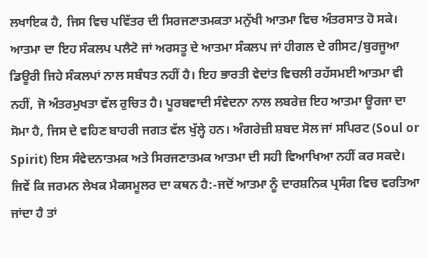ਲਖਾਇਕ ਹੈ, ਜਿਸ ਵਿਚ ਪਵਿੱਤਰ ਦੀ ਸਿਰਜਣਾਤਮਕਤਾ ਮਨੁੱਖੀ ਆਤਮਾ ਵਿਚ ਅੰਤਰਸਾਤ ਹੋ ਸਕੇ। ਆਤਮਾ ਦਾ ਇਹ ਸੰਕਲਪ ਪਲੈਟੋ ਜਾਂ ਅਰਸਤੂ ਦੇ ਆਤਮਾ ਸੰਕਲਪ ਜਾਂ ਹੀਗਲ ਦੇ ਗੀਸਟ/ਬੁਰਜੂਆ ਡਿਊਰੀ ਜਿਹੇ ਸੰਕਲਪਾਂ ਨਾਲ ਸਬੰਧਤ ਨਹੀਂ ਹੈ। ਇਹ ਭਾਰਤੀ ਵੇਦਾਂਤ ਵਿਚਲੀ ਰਹੱਸਮਈ ਆਤਮਾ ਵੀ ਨਹੀਂ, ਜੋ ਅੰਤਰਮੁਖਤਾ ਵੱਲ ਰੁਚਿਤ ਹੈ। ਪੂਰਬਵਾਦੀ ਸੰਵੇਦਨਾ ਨਾਲ ਲਬਰੇਜ਼ ਇਹ ਆਤਮਾ ਊਰਜਾ ਦਾ ਸੋਮਾ ਹੈ, ਜਿਸ ਦੇ ਵਹਿਣ ਬਾਹਰੀ ਜਗਤ ਵੱਲ ਖੁੱਲ੍ਹੇ ਹਨ। ਅੰਗਰੇਜ਼ੀ ਸ਼ਬਦ ਸੋਲ ਜਾਂ ਸਪਿਰਟ (Soul or Spirit) ਇਸ ਸੰਵੇਦਨਾਤਮਕ ਅਤੇ ਸਿਰਜਣਾਤਮਕ ਆਤਮਾ ਦੀ ਸਹੀ ਵਿਆਖਿਆ ਨਹੀਂ ਕਰ ਸਕਦੇ। ਜਿਵੇਂ ਕਿ ਜਰਮਨ ਲੇਖਕ ਮੈਕਸਮੂਲਰ ਦਾ ਕਥਨ ਹੈ:-ਜਦੋਂ ਆਤਮਾ ਨੂੰ ਦਾਰਸ਼ਨਿਕ ਪ੍ਰਸੰਗ ਵਿਚ ਵਰਤਿਆ ਜਾਂਦਾ ਹੈ ਤਾਂ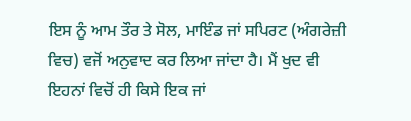ਇਸ ਨੂੰ ਆਮ ਤੌਰ ਤੇ ਸੋਲ, ਮਾਇੰਡ ਜਾਂ ਸਪਿਰਟ (ਅੰਗਰੇਜ਼ੀ ਵਿਚ) ਵਜੋਂ ਅਨੁਵਾਦ ਕਰ ਲਿਆ ਜਾਂਦਾ ਹੈ। ਮੈਂ ਖੁਦ ਵੀ ਇਹਨਾਂ ਵਿਚੋਂ ਹੀ ਕਿਸੇ ਇਕ ਜਾਂ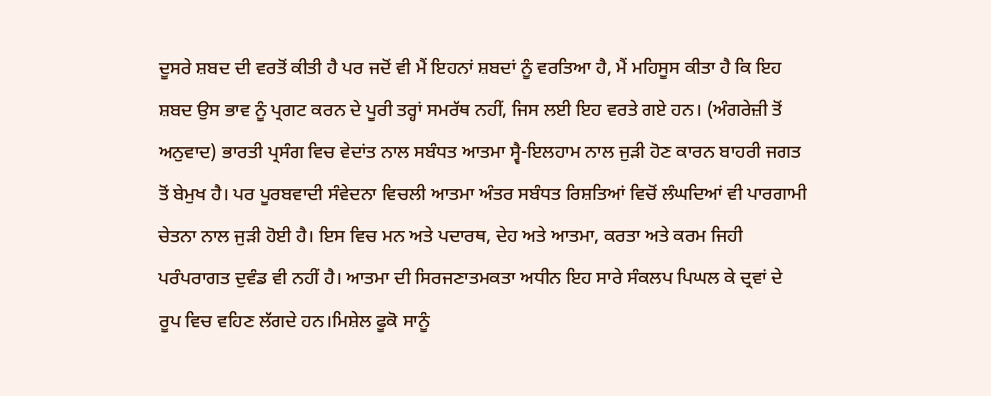ਦੂਸਰੇ ਸ਼ਬਦ ਦੀ ਵਰਤੋਂ ਕੀਤੀ ਹੈ ਪਰ ਜਦੋਂ ਵੀ ਮੈਂ ਇਹਨਾਂ ਸ਼ਬਦਾਂ ਨੂੰ ਵਰਤਿਆ ਹੈ, ਮੈਂ ਮਹਿਸੂਸ ਕੀਤਾ ਹੈ ਕਿ ਇਹ ਸ਼ਬਦ ਉਸ ਭਾਵ ਨੂੰ ਪ੍ਰਗਟ ਕਰਨ ਦੇ ਪੂਰੀ ਤਰ੍ਹਾਂ ਸਮਰੱਥ ਨਹੀਂ, ਜਿਸ ਲਈ ਇਹ ਵਰਤੇ ਗਏ ਹਨ। (ਅੰਗਰੇਜ਼ੀ ਤੋਂ ਅਨੁਵਾਦ) ਭਾਰਤੀ ਪ੍ਰਸੰਗ ਵਿਚ ਵੇਦਾਂਤ ਨਾਲ ਸਬੰਧਤ ਆਤਮਾ ਸ੍ਵੈ-ਇਲਹਾਮ ਨਾਲ ਜੁੜੀ ਹੋਣ ਕਾਰਨ ਬਾਹਰੀ ਜਗਤ ਤੋਂ ਬੇਮੁਖ ਹੈ। ਪਰ ਪੂਰਬਵਾਦੀ ਸੰਵੇਦਨਾ ਵਿਚਲੀ ਆਤਮਾ ਅੰਤਰ ਸਬੰਧਤ ਰਿਸ਼ਤਿਆਂ ਵਿਚੋਂ ਲੰਘਦਿਆਂ ਵੀ ਪਾਰਗਾਮੀ ਚੇਤਨਾ ਨਾਲ ਜੁੜੀ ਹੋਈ ਹੈ। ਇਸ ਵਿਚ ਮਨ ਅਤੇ ਪਦਾਰਥ, ਦੇਹ ਅਤੇ ਆਤਮਾ, ਕਰਤਾ ਅਤੇ ਕਰਮ ਜਿਹੀ ਪਰੰਪਰਾਗਤ ਦੁਵੰਡ ਵੀ ਨਹੀਂ ਹੈ। ਆਤਮਾ ਦੀ ਸਿਰਜਣਾਤਮਕਤਾ ਅਧੀਨ ਇਹ ਸਾਰੇ ਸੰਕਲਪ ਪਿਘਲ ਕੇ ਦ੍ਰਵਾਂ ਦੇ ਰੂਪ ਵਿਚ ਵਹਿਣ ਲੱਗਦੇ ਹਨ।ਮਿਸ਼ੇਲ ਫੂਕੋ ਸਾਨੂੰ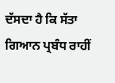ਦੱਸਦਾ ਹੈ ਕਿ ਸੱਤਾ ਗਿਆਨ ਪ੍ਰਬੰਧ ਰਾਹੀਂ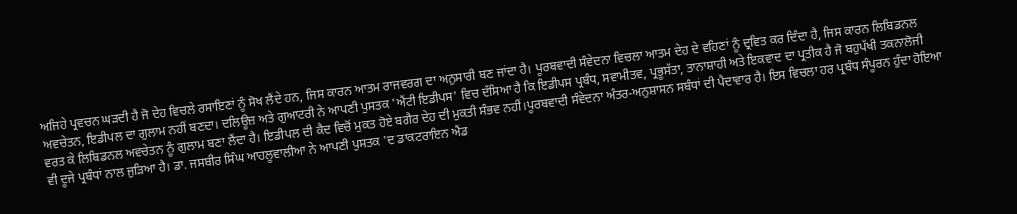ਅਜਿਹੇ ਪ੍ਰਵਚਨ ਘੜਦੀ ਹੈ ਜੋ ਦੇਹ ਵਿਚਲੇ ਰਸਾਇਣਾਂ ਨੂੰ ਸੋਖ ਲੈਂਦੇ ਹਨ, ਜਿਸ ਕਾਰਨ ਆਤਮ ਰਾਜਵਰਗ ਦਾ ਅਨੁਸਾਰੀ ਬਣ ਜਾਂਦਾ ਹੈ। ਪੂਰਬਵਾਦੀ ਸੰਵੇਦਨਾ ਵਿਚਲਾ ਆਤਮ ਦੇਹ ਦੇ ਵਹਿਣਾਂ ਨੂੰ ਦ੍ਰਵਿਤ ਕਰ ਦਿੰਦਾ ਹੈ, ਜਿਸ ਕਾਰਨ ਲਿਬਿਡਨਲ ਅਵਚੇਤਨ, ਇਡੀਪਲ ਦਾ ਗੁਲਾਮ ਨਹੀਂ ਬਣਦਾ। ਦਲਿਊਜ਼ ਅਤੇ ਗੁਆਟਰੀ ਨੇ ਆਪਣੀ ਪੁਸਤਕ 'ਐਂਟੀ ਇਡੀਪਸ' ਵਿਚ ਦੱਸਿਆ ਹੈ ਕਿ ਇਡੀਪਸ ਪ੍ਰਬੰਧ, ਸਵਾਮੀਤਵ, ਪ੍ਰਭੂਸੱਤਾ, ਤਾਨਾਸ਼ਾਹੀ ਅਤੇ ਇਕਵਾਦ ਦਾ ਪ੍ਰਤੀਕ ਹੈ ਜੋ ਬਹੁਪੱਖੀ ਤਕਨਾਲੋਜੀ ਵਰਤ ਕੇ ਲਿਬਿਡਨਲ ਅਵਚੇਤਨ ਨੂੰ ਗੁਲਾਮ ਬਣਾ ਲੈਂਦਾ ਹੈ। ਇਡੀਪਲ ਦੀ ਕੈਦ ਵਿਚੋਂ ਮੁਕਤ ਹੋਏ ਬਗੈਰ ਦੇਹ ਦੀ ਮੁਕਤੀ ਸੰਭਵ ਨਹੀਂ।ਪੂਰਬਵਾਦੀ ਸੰਵੇਦਨਾ ਅੰਤਰ-ਅਨੁਸ਼ਾਸਨ ਸਬੰਧਾਂ ਦੀ ਪੈਦਾਵਾਰ ਹੈ। ਇਸ ਵਿਚਲਾ ਹਰ ਪ੍ਰਬੰਧ ਸੰਪੂਰਨ ਹੁੰਦਾ ਹੋਇਆ ਵੀ ਦੂਜੇ ਪ੍ਰਬੰਧਾਂ ਨਾਲ ਜੁੜਿਆ ਹੈ। ਡਾ. ਜਸਬੀਰ ਸਿੰਘ ਆਹਲੂਵਾਲੀਆ ਨੇ ਆਪਣੀ ਪੁਸਤਕ 'ਦ ਡਾਕਟਰਾਇਨ ਐਂਡ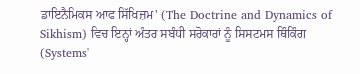ਡਾਇਨੈਮਿਕਸ ਆਫ ਸਿੱਖਿਜ਼ਮ' (The Doctrine and Dynamics of Sikhism) ਵਿਚ ਇਨ੍ਹਾਂ ਅੰਤਰ ਸਬੰਧੀ ਸਰੋਕਾਰਾਂ ਨੂੰ ਸਿਸਟਮਸ ਥਿੰਕਿੰਗ (Systems'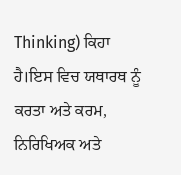Thinking) ਕਿਹਾ ਹੈ।ਇਸ ਵਿਚ ਯਥਾਰਥ ਨੂੰ ਕਰਤਾ ਅਤੇ ਕਰਮ, ਨਿਰਿਖਿਅਕ ਅਤੇ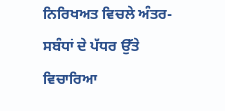ਨਿਰਿਖਅਤ ਵਿਚਲੇ ਅੰਤਰ-ਸਬੰਧਾਂ ਦੇ ਪੱਧਰ ਉੱਤੇ ਵਿਚਾਰਿਆ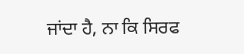ਜਾਂਦਾ ਹੈ, ਨਾ ਕਿ ਸਿਰਫ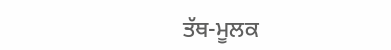ਤੱਥ-ਮੂਲਕ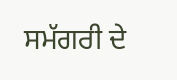ਸਮੱਗਰੀ ਦੇ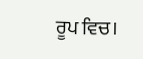ਰੂਪ ਵਿਚ।